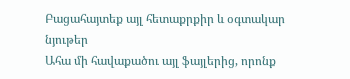Բացահայտեք այլ հետաքրքիր և օգտակար նյութեր
Ահա մի հավաքածու այլ ֆայլերից, որոնք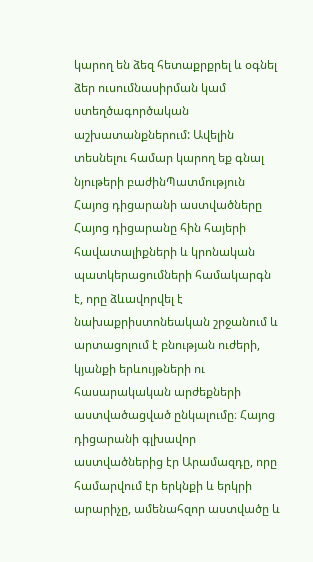կարող են ձեզ հետաքրքրել և օգնել ձեր ուսումնասիրման կամ ստեղծագործական աշխատանքներում: Ավելին տեսնելու համար կարող եք գնալ նյութերի բաժինՊատմություն
Հայոց դիցարանի աստվածները
Հայոց դիցարանը հին հայերի հավատալիքների և կրոնական պատկերացումների համակարգն է, որը ձևավորվել է նախաքրիստոնեական շրջանում և արտացոլում է բնության ուժերի, կյանքի երևույթների ու հասարակական արժեքների աստվածացված ընկալումը։ Հայոց դիցարանի գլխավոր աստվածներից էր Արամազդը, որը համարվում էր երկնքի և երկրի արարիչը, ամենահզոր աստվածը և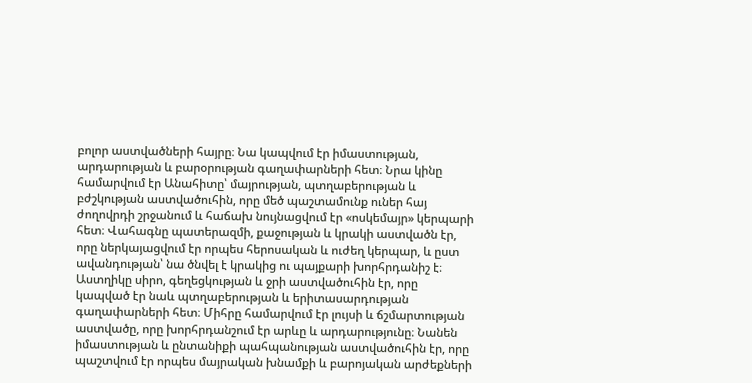բոլոր աստվածների հայրը։ Նա կապվում էր իմաստության, արդարության և բարօրության գաղափարների հետ։ Նրա կինը համարվում էր Անահիտը՝ մայրության, պտղաբերության և բժշկության աստվածուհին, որը մեծ պաշտամունք ուներ հայ ժողովրդի շրջանում և հաճախ նույնացվում էր «ոսկեմայր» կերպարի հետ։ Վահագնը պատերազմի, քաջության և կրակի աստվածն էր, որը ներկայացվում էր որպես հերոսական և ուժեղ կերպար, և ըստ ավանդության՝ նա ծնվել է կրակից ու պայքարի խորհրդանիշ է։ Աստղիկը սիրո, գեղեցկության և ջրի աստվածուհին էր, որը կապված էր նաև պտղաբերության և երիտասարդության գաղափարների հետ։ Միհրը համարվում էր լույսի և ճշմարտության աստվածը, որը խորհրդանշում էր արևը և արդարությունը։ Նանեն իմաստության և ընտանիքի պահպանության աստվածուհին էր, որը պաշտվում էր որպես մայրական խնամքի և բարոյական արժեքների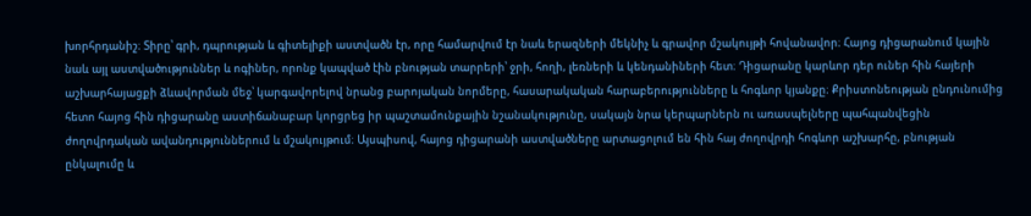խորհրդանիշ։ Տիրը՝ գրի, դպրության և գիտելիքի աստվածն էր, որը համարվում էր նաև երազների մեկնիչ և գրավոր մշակույթի հովանավոր։ Հայոց դիցարանում կային նաև այլ աստվածություններ և ոգիներ, որոնք կապված էին բնության տարրերի՝ ջրի, հողի, լեռների և կենդանիների հետ։ Դիցարանը կարևոր դեր ուներ հին հայերի աշխարհայացքի ձևավորման մեջ՝ կարգավորելով նրանց բարոյական նորմերը, հասարակական հարաբերությունները և հոգևոր կյանքը։ Քրիստոնեության ընդունումից հետո հայոց հին դիցարանը աստիճանաբար կորցրեց իր պաշտամունքային նշանակությունը, սակայն նրա կերպարներն ու առասպելները պահպանվեցին ժողովրդական ավանդություններում և մշակույթում։ Այսպիսով, հայոց դիցարանի աստվածները արտացոլում են հին հայ ժողովրդի հոգևոր աշխարհը, բնության ընկալումը և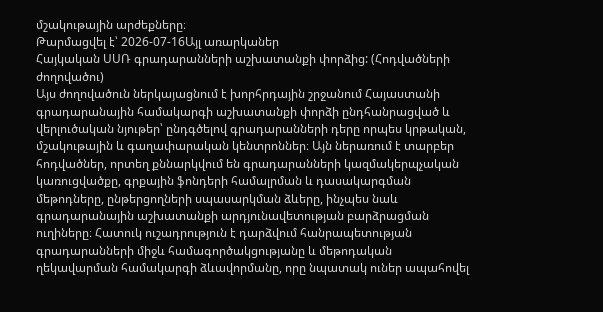մշակութային արժեքները։
Թարմացվել է՝ 2026-07-16Այլ առարկաներ
Հայկական ՍՍՌ գրադարանների աշխատանքի փորձից: (Հոդվածների ժողովածու)
Այս ժողովածուն ներկայացնում է խորհրդային շրջանում Հայաստանի գրադարանային համակարգի աշխատանքի փորձի ընդհանրացված և վերլուծական նյութեր՝ ընդգծելով գրադարանների դերը որպես կրթական, մշակութային և գաղափարական կենտրոններ։ Այն ներառում է տարբեր հոդվածներ, որտեղ քննարկվում են գրադարանների կազմակերպչական կառուցվածքը, գրքային ֆոնդերի համալրման և դասակարգման մեթոդները, ընթերցողների սպասարկման ձևերը, ինչպես նաև գրադարանային աշխատանքի արդյունավետության բարձրացման ուղիները։ Հատուկ ուշադրություն է դարձվում հանրապետության գրադարանների միջև համագործակցությանը և մեթոդական ղեկավարման համակարգի ձևավորմանը, որը նպատակ ուներ ապահովել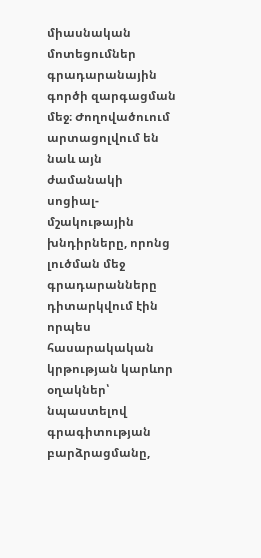միասնական մոտեցումներ գրադարանային գործի զարգացման մեջ։ Ժողովածուում արտացոլվում են նաև այն ժամանակի սոցիալ-մշակութային խնդիրները, որոնց լուծման մեջ գրադարանները դիտարկվում էին որպես հասարակական կրթության կարևոր օղակներ՝ նպաստելով գրագիտության բարձրացմանը,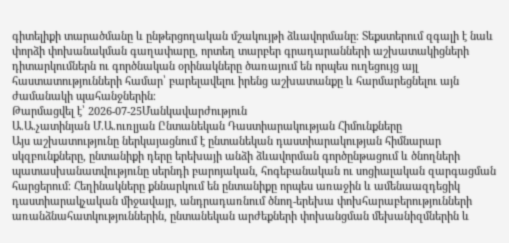գիտելիքի տարածմանը և ընթերցողական մշակույթի ձևավորմանը։ Տեքստերում զգալի է նաև փորձի փոխանակման գաղափարը, որտեղ տարբեր գրադարանների աշխատակիցների դիտարկումներն ու գործնական օրինակները ծառայում են որպես ուղեցույց այլ հաստատությունների համար՝ բարելավելու իրենց աշխատանքը և հարմարեցնելու այն ժամանակի պահանջներին։
Թարմացվել է՝ 2026-07-25Մանկավարժություն
Ա.Ա.չատինյան Մ.Ա.ուռլյան Ընտանեկան Դաստիարակության Հիմունքները
Այս աշխատությունը ներկայացնում է ընտանեկան դաստիարակության հիմնարար սկզբունքները, ընտանիքի դերը երեխայի անձի ձևավորման գործընթացում և ծնողների պատասխանատվությունը սերնդի բարոյական, հոգեբանական ու սոցիալական զարգացման հարցերում։ Հեղինակները քննարկում են ընտանիքը որպես առաջին և ամենաազդեցիկ դաստիարակչական միջավայր, անդրադառնում ծնող-երեխա փոխհարաբերությունների առանձնահատկություններին, ընտանեկան արժեքների փոխանցման մեխանիզմներին և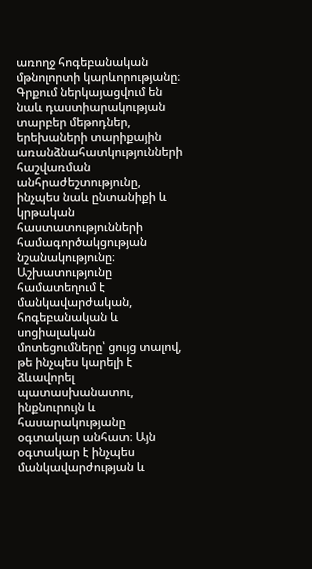առողջ հոգեբանական մթնոլորտի կարևորությանը։ Գրքում ներկայացվում են նաև դաստիարակության տարբեր մեթոդներ, երեխաների տարիքային առանձնահատկությունների հաշվառման անհրաժեշտությունը, ինչպես նաև ընտանիքի և կրթական հաստատությունների համագործակցության նշանակությունը։ Աշխատությունը համատեղում է մանկավարժական, հոգեբանական և սոցիալական մոտեցումները՝ ցույց տալով, թե ինչպես կարելի է ձևավորել պատասխանատու, ինքնուրույն և հասարակությանը օգտակար անհատ։ Այն օգտակար է ինչպես մանկավարժության և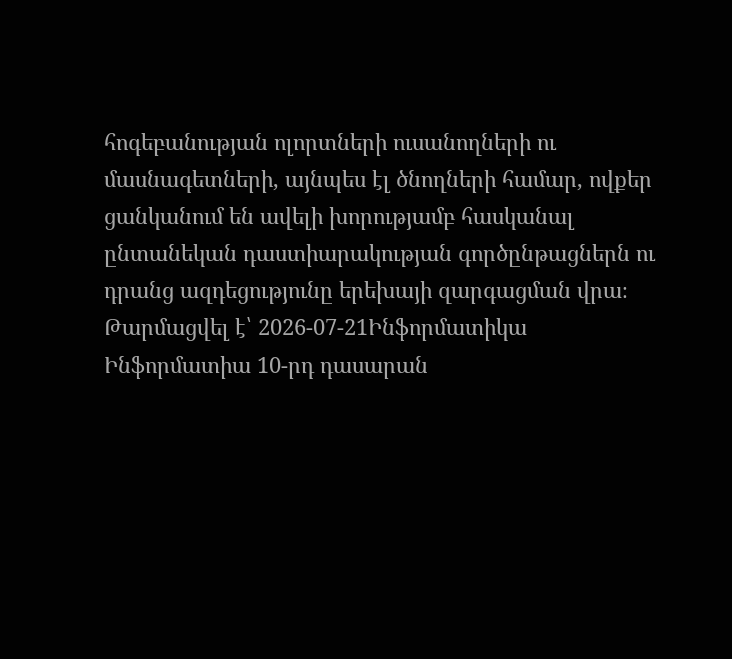հոգեբանության ոլորտների ուսանողների ու մասնագետների, այնպես էլ ծնողների համար, ովքեր ցանկանում են ավելի խորությամբ հասկանալ ընտանեկան դաստիարակության գործընթացներն ու դրանց ազդեցությունը երեխայի զարգացման վրա։
Թարմացվել է՝ 2026-07-21Ինֆորմատիկա
Ինֆորմատիա 10-րդ դասարան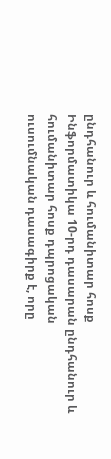ընդհանուր և հումանիտար հոսք
Ինֆորմատիկա 10-րդ դասարան ընդհանուր և հումանիտար հոսք դպրոցական ուսումնական դասագիրք է, որը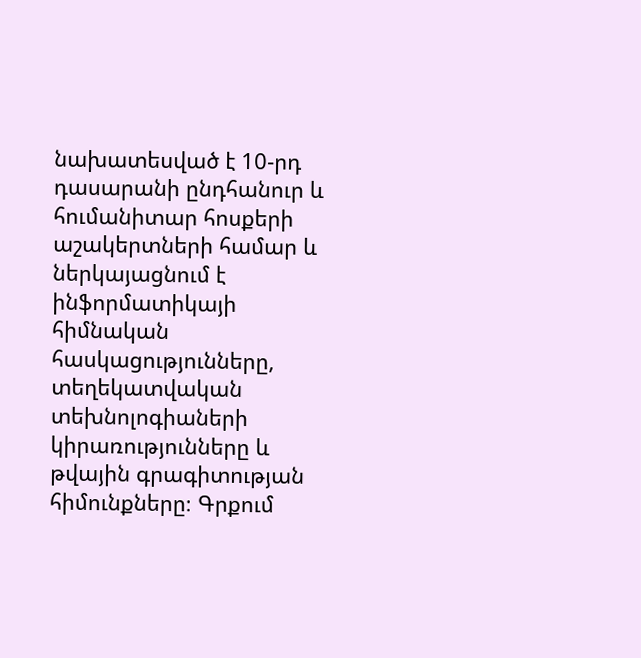նախատեսված է 10-րդ դասարանի ընդհանուր և հումանիտար հոսքերի աշակերտների համար և ներկայացնում է ինֆորմատիկայի հիմնական հասկացությունները, տեղեկատվական տեխնոլոգիաների կիրառությունները և թվային գրագիտության հիմունքները։ Գրքում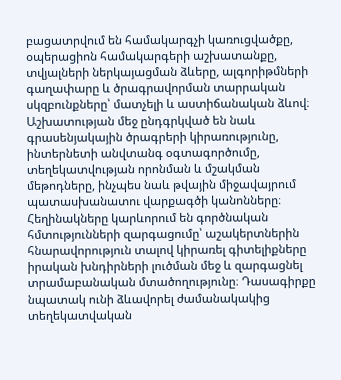բացատրվում են համակարգչի կառուցվածքը, օպերացիոն համակարգերի աշխատանքը, տվյալների ներկայացման ձևերը, ալգորիթմների գաղափարը և ծրագրավորման տարրական սկզբունքները՝ մատչելի և աստիճանական ձևով։ Աշխատության մեջ ընդգրկված են նաև գրասենյակային ծրագրերի կիրառությունը, ինտերնետի անվտանգ օգտագործումը, տեղեկատվության որոնման և մշակման մեթոդները, ինչպես նաև թվային միջավայրում պատասխանատու վարքագծի կանոնները։ Հեղինակները կարևորում են գործնական հմտությունների զարգացումը՝ աշակերտներին հնարավորություն տալով կիրառել գիտելիքները իրական խնդիրների լուծման մեջ և զարգացնել տրամաբանական մտածողությունը։ Դասագիրքը նպատակ ունի ձևավորել ժամանակակից տեղեկատվական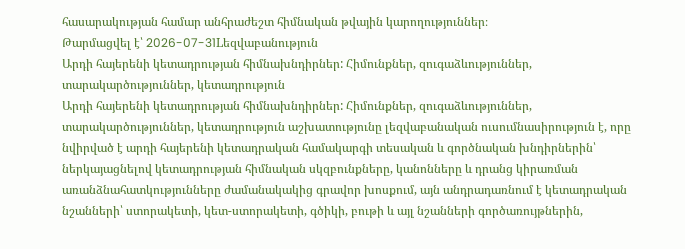հասարակության համար անհրաժեշտ հիմնական թվային կարողություններ։
Թարմացվել է՝ 2026-07-31Lեզվաբանություն
Արդի հայերենի կետադրության հիմնախնդիրներ: Հիմունքներ, զուգաձևություններ, տարակարծություններ, կետադրություն
Արդի հայերենի կետադրության հիմնախնդիրներ: Հիմունքներ, զուգաձևություններ, տարակարծություններ, կետադրություն աշխատությունը լեզվաբանական ուսումնասիրություն է, որը նվիրված է արդի հայերենի կետադրական համակարգի տեսական և գործնական խնդիրներին՝ ներկայացնելով կետադրության հիմնական սկզբունքները, կանոնները և դրանց կիրառման առանձնահատկությունները ժամանակակից գրավոր խոսքում, այն անդրադառնում է կետադրական նշանների՝ ստորակետի, կետ-ստորակետի, գծիկի, բութի և այլ նշանների գործառույթներին,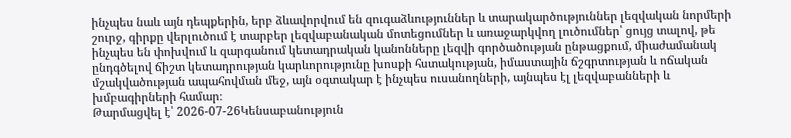ինչպես նաև այն դեպքերին, երբ ձևավորվում են զուգաձևություններ և տարակարծություններ լեզվական նորմերի շուրջ, գիրքը վերլուծում է տարբեր լեզվաբանական մոտեցումներ և առաջարկվող լուծումներ՝ ցույց տալով, թե ինչպես են փոխվում և զարգանում կետադրական կանոնները լեզվի գործածության ընթացքում, միաժամանակ ընդգծելով ճիշտ կետադրության կարևորությունը խոսքի հստակության, իմաստային ճշգրտության և ոճական մշակվածության ապահովման մեջ, այն օգտակար է ինչպես ուսանողների, այնպես էլ լեզվաբանների և խմբագիրների համար։
Թարմացվել է՝ 2026-07-26Կենսաբանություն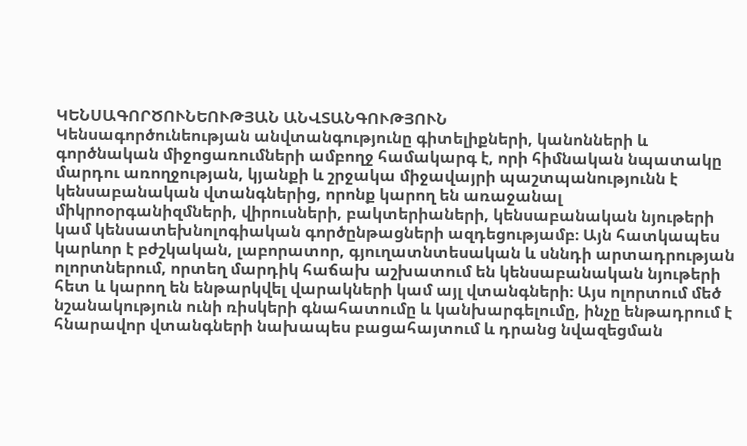ԿԵՆՍԱԳՈՐԾՈՒՆԵՈՒԹՅԱՆ ԱՆՎՏԱՆԳՈՒԹՅՈՒՆ
Կենսագործունեության անվտանգությունը գիտելիքների, կանոնների և գործնական միջոցառումների ամբողջ համակարգ է, որի հիմնական նպատակը մարդու առողջության, կյանքի և շրջակա միջավայրի պաշտպանությունն է կենսաբանական վտանգներից, որոնք կարող են առաջանալ միկրոօրգանիզմների, վիրուսների, բակտերիաների, կենսաբանական նյութերի կամ կենսատեխնոլոգիական գործընթացների ազդեցությամբ։ Այն հատկապես կարևոր է բժշկական, լաբորատոր, գյուղատնտեսական և սննդի արտադրության ոլորտներում, որտեղ մարդիկ հաճախ աշխատում են կենսաբանական նյութերի հետ և կարող են ենթարկվել վարակների կամ այլ վտանգների։ Այս ոլորտում մեծ նշանակություն ունի ռիսկերի գնահատումը և կանխարգելումը, ինչը ենթադրում է հնարավոր վտանգների նախապես բացահայտում և դրանց նվազեցման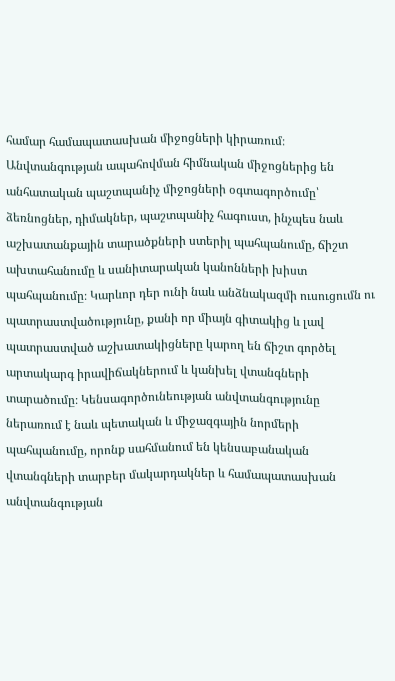համար համապատասխան միջոցների կիրառում։ Անվտանգության ապահովման հիմնական միջոցներից են անհատական պաշտպանիչ միջոցների օգտագործումը՝ ձեռնոցներ, դիմակներ, պաշտպանիչ հագուստ, ինչպես նաև աշխատանքային տարածքների ստերիլ պահպանումը, ճիշտ ախտահանումը և սանիտարական կանոնների խիստ պահպանումը։ Կարևոր դեր ունի նաև անձնակազմի ուսուցումն ու պատրաստվածությունը, քանի որ միայն գիտակից և լավ պատրաստված աշխատակիցները կարող են ճիշտ գործել արտակարգ իրավիճակներում և կանխել վտանգների տարածումը։ Կենսագործունեության անվտանգությունը ներառում է նաև պետական և միջազգային նորմերի պահպանումը, որոնք սահմանում են կենսաբանական վտանգների տարբեր մակարդակներ և համապատասխան անվտանգության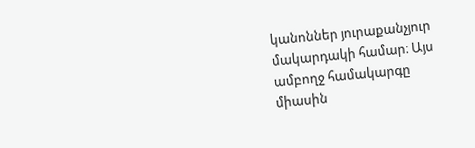կանոններ յուրաքանչյուր մակարդակի համար։ Այս ամբողջ համակարգը միասին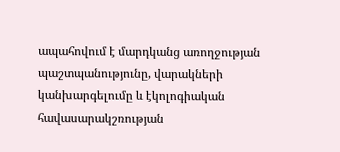ապահովում է մարդկանց առողջության պաշտպանությունը, վարակների կանխարգելումը և էկոլոգիական հավասարակշռության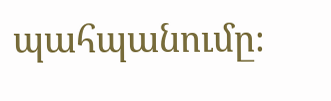պահպանումը։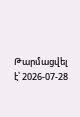Թարմացվել է՝ 2026-07-28